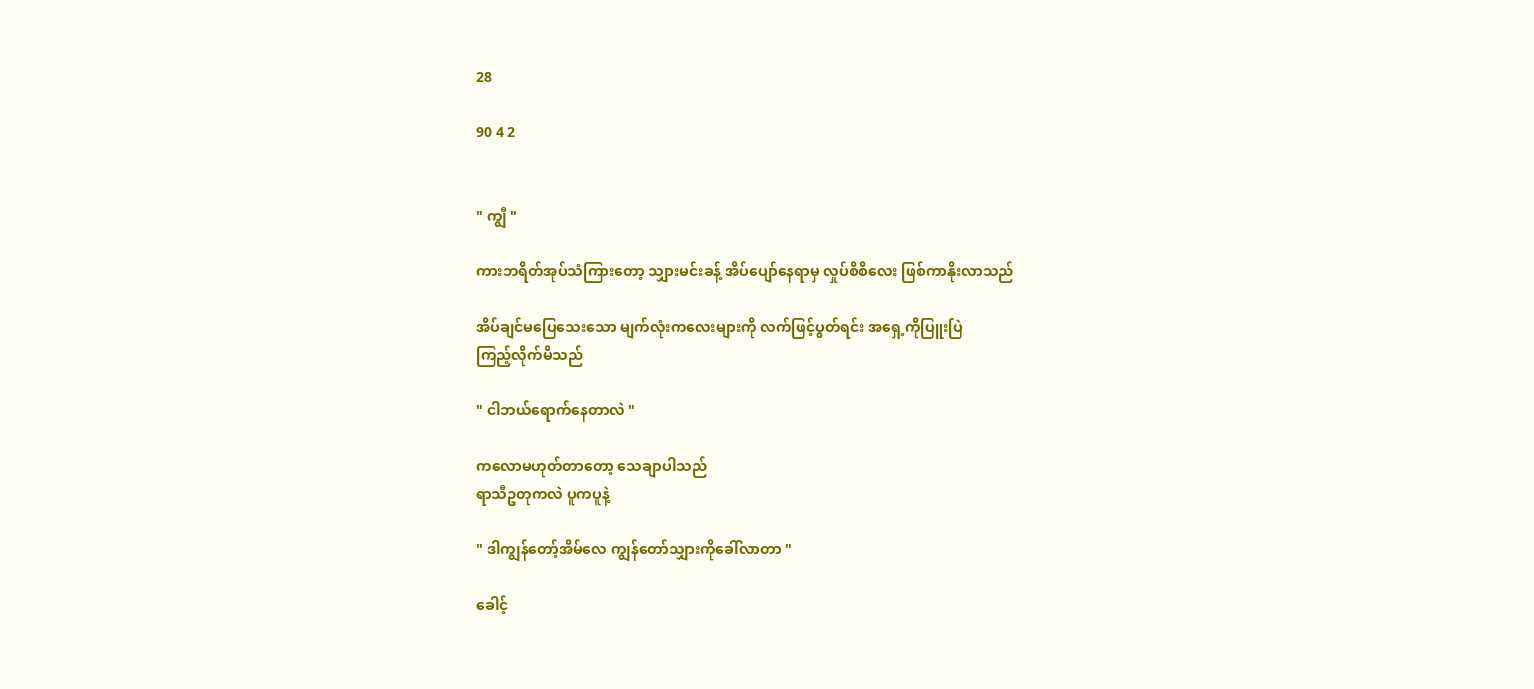28

90 4 2


" ကျွီ "

ကားဘရိတ်အုပ်သံကြားတော့ သျှားမင်းခန့် အိပ်ပျော်နေရာမှ လှုပ်စိစိလေး ဖြစ်ကာနိုးလာသည်

အိပ်ချင်မပြေသေးသော မျက်လုံးကလေးများကို လက်ဖြင့်ပွတ်ရင်း အရှေ့ကိုပြူးပြဲ
ကြည့်လိုက်မိသည်

" ငါဘယ်ရောက်နေတာလဲ "

ကလောမဟုတ်တာတော့ သေချာပါသည်
ရာသီဥတုကလဲ ပူကပူနဲ့

" ဒါကျွန်တော့်အိမ်လေ ကျွန်တော်သျှားကိုခေါ်လာတာ "

ခေါင့်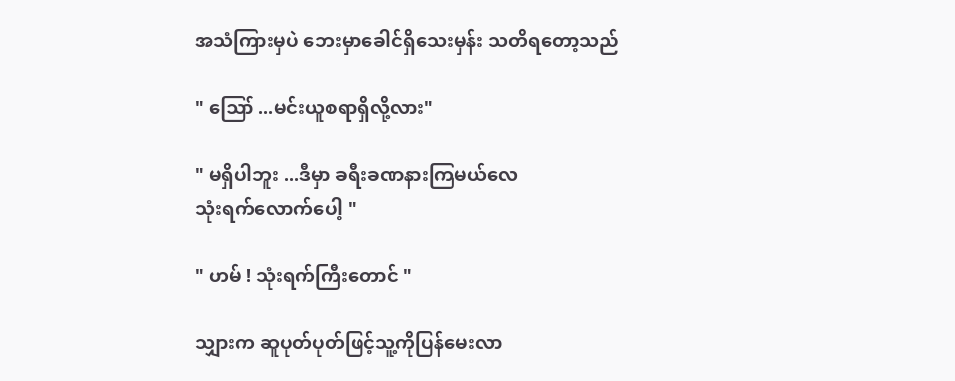အသံကြားမှပဲ ဘေးမှာခေါင်ရှိသေးမှန်း သတိရတော့သည်

" ဪ ...မင်းယူစရာရှိလို့လား"

" မရှိပါဘူး ...ဒီမှာ ခရီးခဏနားကြမယ်လေ
သုံးရက်လောက်ပေါ့ "

" ဟမ် ! သုံးရက်ကြီးတောင် "

သျှားက ဆူပုတ်ပုတ်ဖြင့်သူ့ကိုပြန်မေးလာ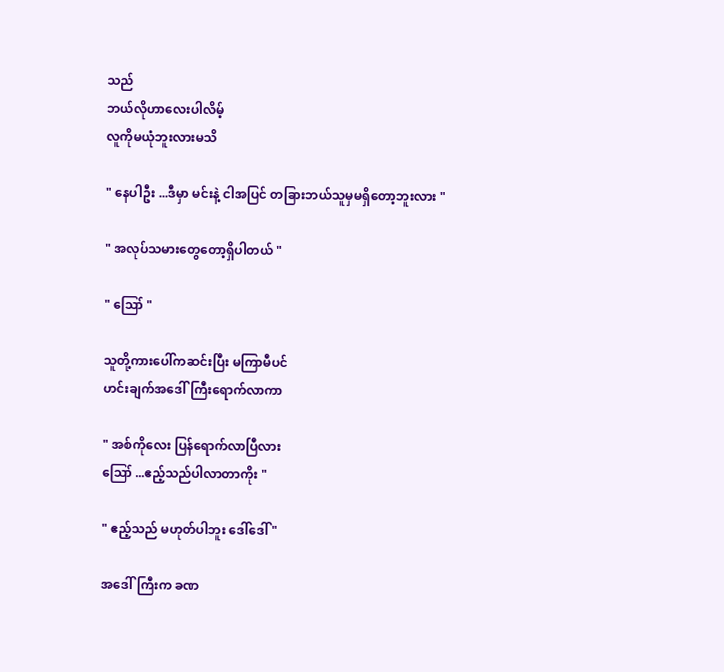သည်
ဘယ်လိုဟာလေးပါလိမ့်
လူကိုမယုံဘူးလားမသိ

" နေပါဦး ...ဒီမှာ မင်းနဲ့ ငါအပြင် တခြားဘယ်သူမှမရှိတော့ဘူးလား "

" အလုပ်သမားတွေတော့ရှိပါတယ် "

" ဪ "

သူတို့ကားပေါ်ကဆင်းပြီး မကြာမီပင်
ဟင်းချက်အဒေါ်ကြီးရောက်လာကာ

" အစ်ကိုလေး ပြန်ရောက်လာပြီလား
ဪ ...ဧည့်သည်ပါလာတာကိုး "

" ဧည့်သည် မဟုတ်ပါဘူး ဒေါ်ဒေါ် "

အဒေါ်ကြီးက ခဏ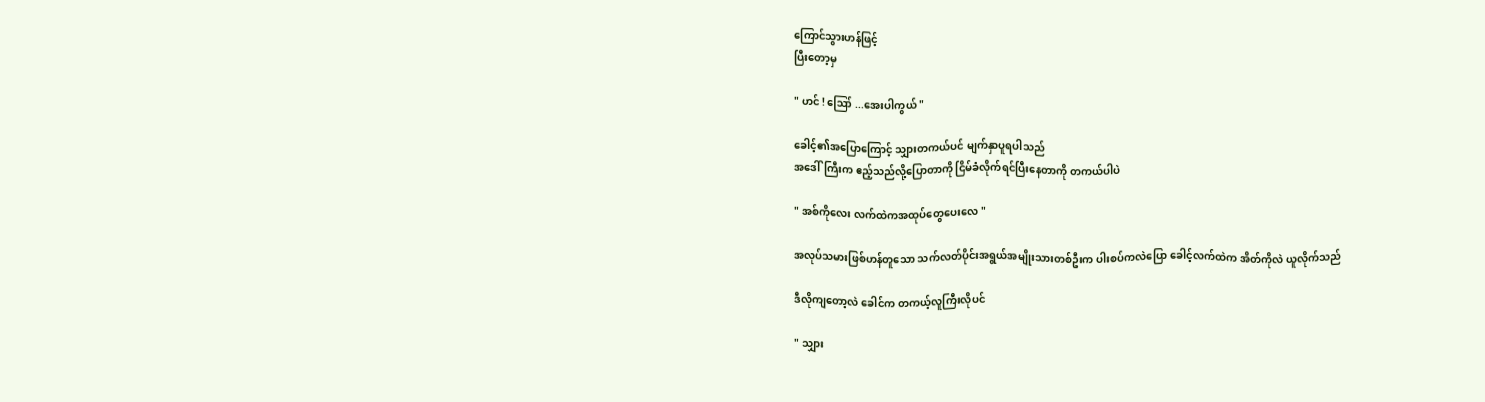ကြောင်သွားဟန်ဖြင့်
ပြီးတော့မှ

" ဟင် ! ဪ ...အေးပါကွယ် "

ခေါင့်၏အပြောကြောင့် သျှားတကယ်ပင် မျက်နှာပူရပါသည်
အဒေါ်ကြီးက ဧည့်သည်လို့ပြောတာကို ငြိမ်ခံလိုက်ရင်ပြီးနေတာကို တကယ်ပါပဲ

" အစ်ကိုလေး လက်ထဲကအထုပ်တွေပေးလေ "

အလုပ်သမားဖြစ်ဟန်တူသော သက်လတ်ပိုင်းအရွယ်အမျိုးသားတစ်ဦးက ပါးစပ်ကလဲပြော ခေါင့်လက်ထဲက အိတ်ကိုလဲ ယူလိုက်သည်

ဒီလိုကျတော့လဲ ခေါင်က တကယ့်လူကြီးလိုပင်

" သျှား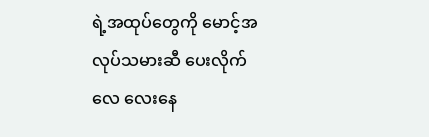ရဲ့အထုပ်တွေကို မောင့်အလုပ်သမားဆီ ပေးလိုက်လေ လေးနေ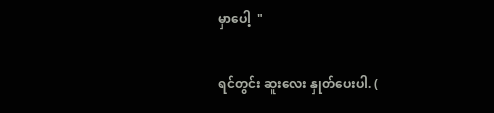မှာပေါ့  "

ရင်တွင်း ဆူးလေး နှုတ်ပေးပါ. (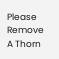Please Remove A Thorn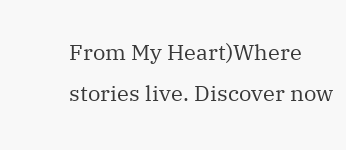From My Heart)Where stories live. Discover now